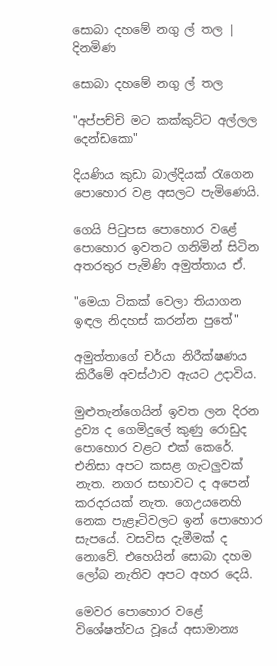සොබා දහමේ නගු ල් තල | දිනමිණ

සොබා දහමේ නගු ල් තල

"අප්පච්චි මට කක්කුට්ට අල්ලල දෙන්ඩකො"

දියණිය කුඩා බාල්දියක් රැගෙන පොහොර වළ අසලට පැමිණෙයි.

ගෙයි පිටුපස පොහොර වළේ පොහොර ඉවතට ගනිමින් සිටින අතරතුර පැමිණි අමුත්තාය ඒ.

"මෙයා ටිකක් වෙලා තියාගන ඉඳල නිදහස් කරන්න පුතේ"

අමුත්තාගේ චර්යා නිරීක්ෂණය කිරීමේ අවස්ථාව ඇයට උදාවිය.

මුළුතැන්ගෙයින් ඉවත ලන දිරන ද්‍රව්‍ය ද ගෙමිදුලේ කුණු රොඩුද පොහොර වළට එක් කෙරේ. එනිසා අපට කසළ ගැටලුවක් නැත. නගර සභාවට ද අපෙන් කරදරයක් නැත. ගෙඋයනෙහි නෙක පැළෑටිවලට ඉන් පොහොර සැපයේ. වසවිස දැමීමක් ද නොවේ. එහෙයින් සොබා දහම ලෝබ නැතිව අපට අහර දෙයි.

මෙවර පොහොර වළේ විශේෂත්වය වූයේ අසාමාන්‍ය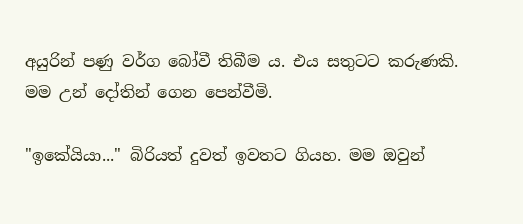අයුරින් පණු වර්ග බෝවී තිබීම ය. එය සතුටට කරුණකි. මම උන් දෝතින් ගෙන පෙන්වීමි.

"ඉකේයියා..." බිරියත් දුවත් ඉවතට ගියහ. මම ඔවුන්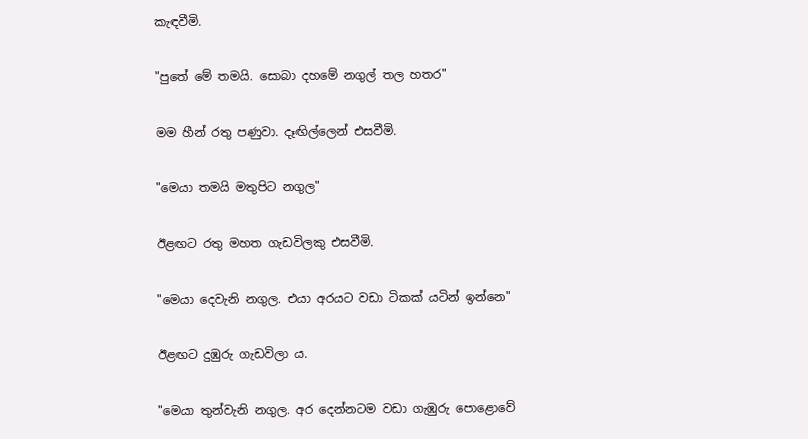කැඳවීමි.

"පුතේ මේ තමයි. සොබා දහමේ නගුල් තල හතර"

මම හීන් රතු පණුවා. දෑඟිල්ලෙන් එසවීමි.

"මෙයා තමයි මතුපිට නගුල"

ඊළඟට රතු මහත ගැඩවිලකු එසවීමි.

"මෙයා දෙවැනි නගුල. එයා අරයට වඩා ටිකක් යටින් ඉන්නෙ"

ඊළඟට දුඹුරු ගැඩවිලා ය.

"මෙයා තුන්වැනි නගුල. අර දෙන්නටම වඩා ගැඹුරු පොළොවේ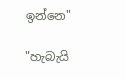ඉන්නෙ"

"හැබැයි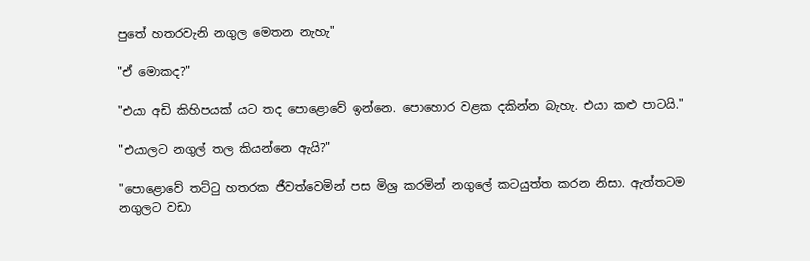පුතේ හතරවැනි නගුල මෙතන නැහැ"

"ඒ මොකද?"

"එයා අඩි කිහිපයක් යට තද පොළොවේ ඉන්නෙ. පොහොර වළක දකින්න බැහැ. එයා කළු පාටයි."

"එයාලට නගුල් තල කියන්නෙ ඇයි?"

"පොළොවේ තට්ටු හතරක ජීවත්වෙමින් පස මිශ්‍ර කරමින් නගුලේ කටයුත්ත කරන නිසා. ඇත්තටම නගුලට වඩා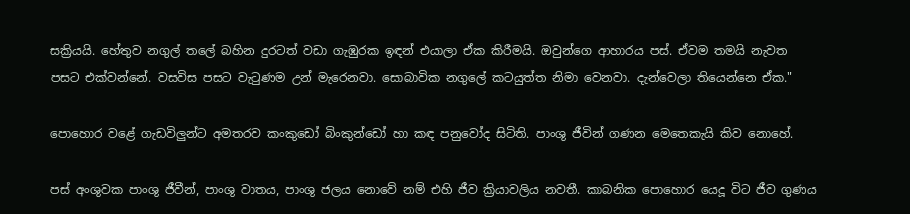සක්‍රියයි. හේතුව නගුල් තලේ බහින දුරටත් වඩා ගැඹුරක ඉඳන් එයාලා ඒක කිරීමයි. ඔවුන්ගෙ ආහාරය පස්. ඒවම තමයි නැවත පසට එක්වන්නේ. වසවිස පසට වැටුණම උන් මැරෙනවා. සොබාවික නගුලේ කටයුත්ත නිමා වෙනවා. දැන්වෙලා තියෙන්නෙ ඒක."

පොහොර වළේ ගැඩවිලුන්ට අමතරව කංකුඩෝ බිංකුන්ඩෝ හා කඳ පනුවෝද සිටිති. පාංශු ජීවින් ගණන මෙතෙකැයි කිව නොහේ.

පස් අංශුවක පාංශු ජීවීන්, පාංශු වාතය, පාංශු ජලය නොවේ නම් එහි ජීව ක්‍රියාවලිය නවතී. කාබනික පොහොර යෙදූ විට ජීව ගුණය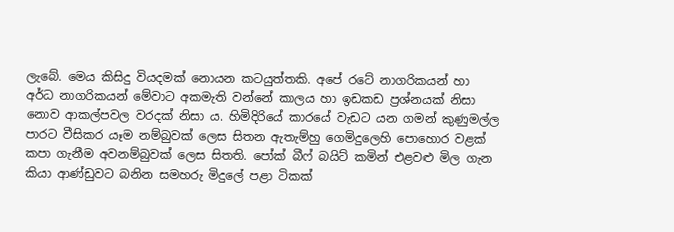ලැබේ. මෙය කිසිදු වියදමක් නොයන කටයුත්තකි. අපේ රටේ නාගරිකයන් හා අර්ධ නාගරිකයන් මේවාට අකමැති වන්නේ කාලය හා ඉඩකඩ ප්‍රශ්නයක් නිසා නොව ආකල්පවල වරදක් නිසා ය. හිමිදිරියේ කාරයේ වැඩට යන ගමන් කුණුමල්ල පාරට වීසිකර යෑම නම්බුවක් ලෙස සිතන ඇතැම්හු ගෙමිදුලෙහි පොහොර වළක් කපා ගැනීම අවනම්බුවක් ලෙස සිතති. පෝක් බීෆ් බයිට් කමින් එළවළු මිල ගැන කියා ආණ්ඩුවට බනින සමහරු මිදුලේ පළා ටිකක්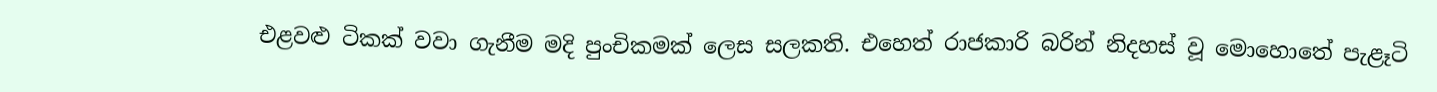එළවළු ටිකක් වවා ගැනීම මදි පුංචිකමක් ලෙස සලකති. එහෙත් රාජකාරි බරින් නිදහස් වූ මොහොතේ පැළෑටි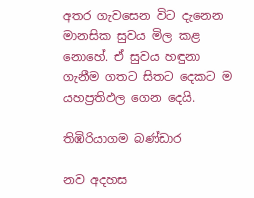අතර ගැවසෙන විට දැනෙන මානසික සුවය මිල කළ නොහේ. ඒ සුවය හඳුනා ගැනීම ගතට සිතට දෙකට ම යහප්‍රතිඵල ගෙන දෙයි.

තිඹිරියාගම බණ්ඩාර

නව අදහස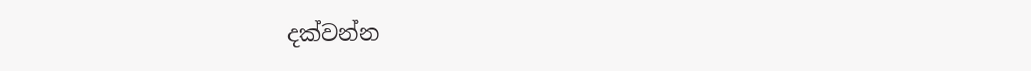දක්වන්න